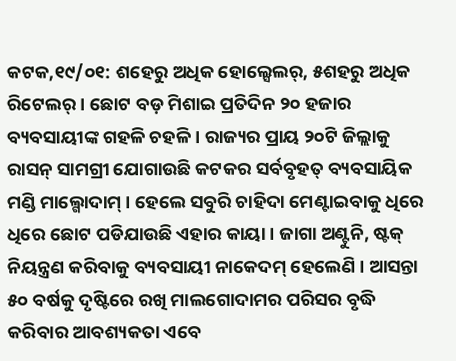କଟକ,୧୯/୦୧: ଶହେରୁ ଅଧିକ ହୋଲ୍ସେଲର୍, ୫ଶହରୁ ଅଧିକ ରିଟେଲର୍ । ଛୋଟ ବଡ଼ ମିଶାଇ ପ୍ରତିଦିନ ୨୦ ହଜାର ବ୍ୟବସାୟୀଙ୍କ ଗହଳି ଚହଳି । ରାଜ୍ୟର ପ୍ରାୟ ୨୦ଟି ଜିଲ୍ଲାକୁ ରାସନ୍ ସାମଗ୍ରୀ ଯୋଗାଉଛି କଟକର ସର୍ବବୃହତ୍ ବ୍ୟବସାୟିକ ମଣ୍ଡି ମାଲ୍ଗୋଦାମ୍ । ହେଲେ ସବୁରି ଚାହିଦା ମେଣ୍ଟାଇବାକୁ ଧିରେ ଧିରେ ଛୋଟ ପଡିଯାଉଛି ଏହାର କାୟା । ଜାଗା ଅଣ୍ଟୁନି, ଷ୍ଟକ୍ ନିୟନ୍ତ୍ରଣ କରିବାକୁ ବ୍ୟବସାୟୀ ନାକେଦମ୍ ହେଲେଣି । ଆସନ୍ତା ୫୦ ବର୍ଷକୁ ଦୃଷ୍ଟିରେ ରଖି ମାଲଗୋଦାମର ପରିସର ବୃଦ୍ଧି କରିବାର ଆବଶ୍ୟକତା ଏବେ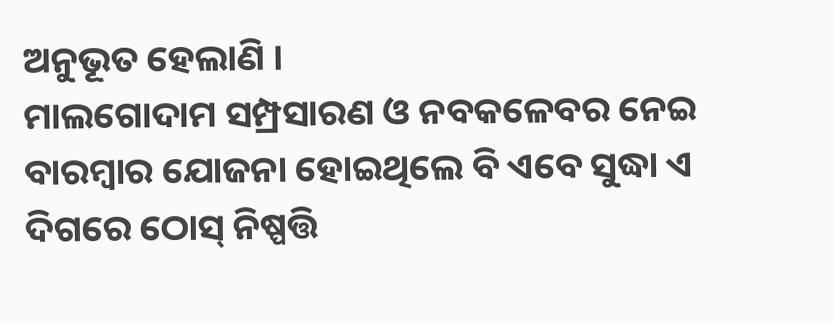ଅନୁଭୂତ ହେଲାଣି ।
ମାଲଗୋଦାମ ସମ୍ପ୍ରସାରଣ ଓ ନବକଳେବର ନେଇ ବାରମ୍ବାର ଯୋଜନା ହୋଇଥିଲେ ବି ଏବେ ସୁଦ୍ଧା ଏ ଦିଗରେ ଠୋସ୍ ନିଷ୍ପତ୍ତି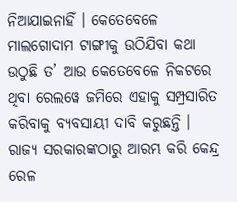ନିଆଯାଇନାହିଁ । କେତେବେଳେ ମାଲଗୋଦାମ ଟାଙ୍ଗୀକୁ ଉଠିଯିବା କଥା ଉଠୁଛି ତ’ ଆଉ କେତେବେଳେ ନିକଟରେ ଥିବା ରେଲୱେ ଜମିରେ ଏହାକୁ ସମ୍ପ୍ରସାରିତ କରିବାକୁ ବ୍ୟବସାୟୀ ଦାବି କରୁଛନ୍ତି । ରାଜ୍ୟ ସରକାରଙ୍କଠାରୁ ଆରମ୍ଭ କରି କେନ୍ଦ୍ର ରେଳ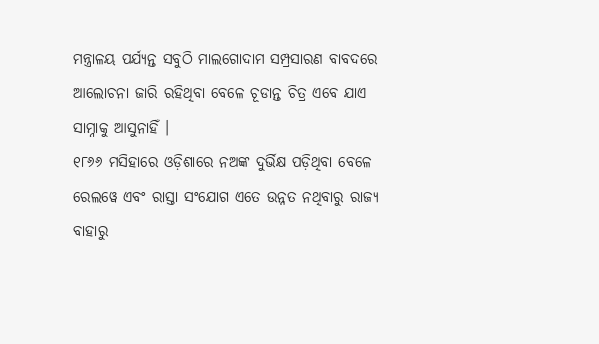ମନ୍ତ୍ରାଳୟ ପର୍ଯ୍ୟନ୍ତ ସବୁଠି ମାଲଗୋଦାମ ସମ୍ପ୍ରସାରଣ ବାବଦରେ ଆଲୋଚନା ଜାରି ରହିଥିବା ବେଳେ ଚୂଡାନ୍ତ ଚିତ୍ର ଏବେ ଯାଏ ସାମ୍ନାକୁ ଆସୁନାହିଁ ।
୧୮୬୬ ମସିହାରେ ଓଡ଼ିଶାରେ ନଅଙ୍କ ଦୁର୍ଭିକ୍ଷ ପଡ଼ିଥିବା ବେଳେ ରେଲୱେ ଏବଂ ରାସ୍ତା ସଂଯୋଗ ଏତେ ଉନ୍ନତ ନଥିବାରୁ ରାଜ୍ୟ ବାହାରୁ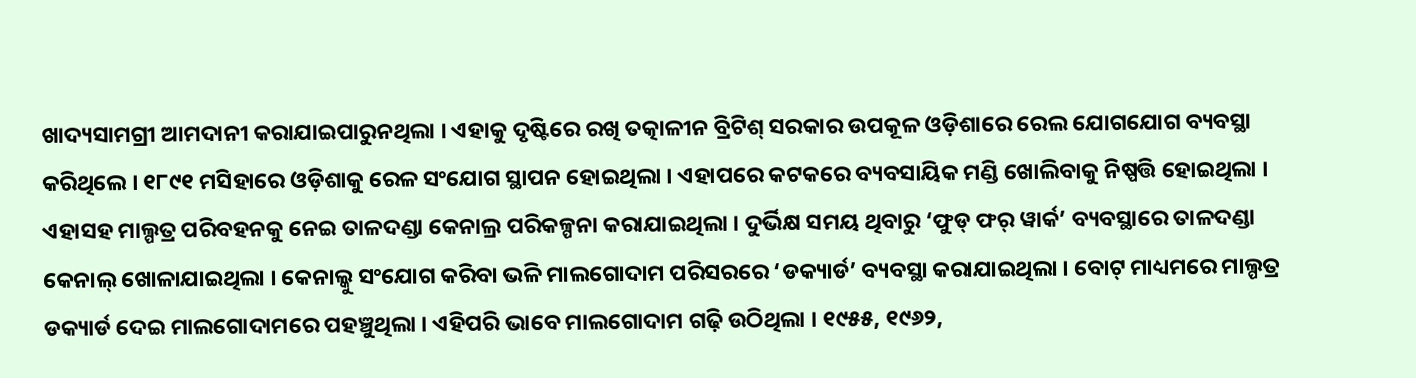ଖାଦ୍ୟସାମଗ୍ରୀ ଆମଦାନୀ କରାଯାଇପାରୁନଥିଲା । ଏହାକୁ ଦୃଷ୍ଟିରେ ରଖି ତତ୍କାଳୀନ ବ୍ରିଟିଶ୍ ସରକାର ଉପକୂଳ ଓଡ଼ିଶାରେ ରେଲ ଯୋଗଯୋଗ ବ୍ୟବସ୍ଥା କରିଥିଲେ । ୧୮୯୧ ମସିହାରେ ଓଡ଼ିଶାକୁ ରେଳ ସଂଯୋଗ ସ୍ଥାପନ ହୋଇଥିଲା । ଏହାପରେ କଟକରେ ବ୍ୟବସାୟିକ ମଣ୍ଡି ଖୋଲିବାକୁ ନିଷ୍ପତ୍ତି ହୋଇଥିଲା । ଏହାସହ ମାଲ୍ପତ୍ର ପରିବହନକୁ ନେଇ ତାଳଦଣ୍ଡା କେନାଲ୍ର ପରିକଳ୍ପନା କରାଯାଇଥିଲା । ଦୁର୍ଭିକ୍ଷ ସମୟ ଥିବାରୁ ‘ଫୁଡ୍ ଫର୍ ୱାର୍କ’ ବ୍ୟବସ୍ଥାରେ ତାଳଦଣ୍ଡା କେନାଲ୍ ଖୋଳାଯାଇଥିଲା । କେନାଲ୍କୁ ସଂଯୋଗ କରିବା ଭଳି ମାଲଗୋଦାମ ପରିସରରେ ‘ଡକ୍ୟାର୍ଡ’ ବ୍ୟବସ୍ଥା କରାଯାଇଥିଲା । ବୋଟ୍ ମାଧ୍ୟମରେ ମାଲ୍ପତ୍ର ଡକ୍ୟାର୍ଡ ଦେଇ ମାଲଗୋଦାମରେ ପହଞ୍ଚୁଥିଲା । ଏହିପରି ଭାବେ ମାଲଗୋଦାମ ଗଢ଼ି ଉଠିଥିଲା । ୧୯୫୫, ୧୯୬୨,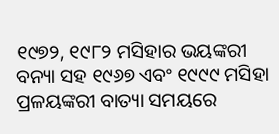୧୯୭୨, ୧୯୮୨ ମସିହାର ଭୟଙ୍କରୀ ବନ୍ୟା ସହ ୧୯୬୭ ଏବଂ ୧୯୯୯ ମସିହା ପ୍ରଳୟଙ୍କରୀ ବାତ୍ୟା ସମୟରେ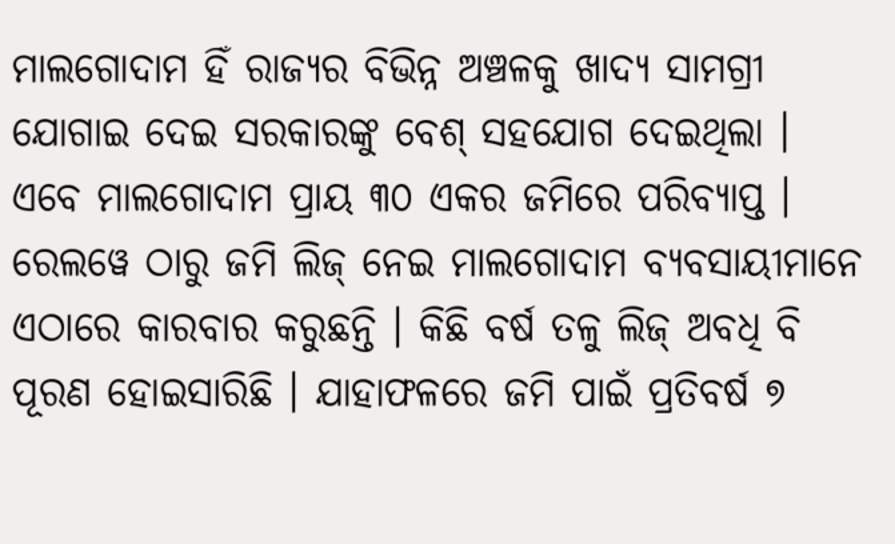ମାଲଗୋଦାମ ହିଁ ରାଜ୍ୟର ବିଭିନ୍ନ ଅଞ୍ଚଳକୁ ଖାଦ୍ୟ ସାମଗ୍ରୀ ଯୋଗାଇ ଦେଇ ସରକାରଙ୍କୁ ବେଶ୍ ସହଯୋଗ ଦେଇଥିଲା ।
ଏବେ ମାଲଗୋଦାମ ପ୍ରାୟ ୩୦ ଏକର ଜମିରେ ପରିବ୍ୟାପ୍ତ । ରେଲୱେ ଠାରୁ ଜମି ଲିଜ୍ ନେଇ ମାଲଗୋଦାମ ବ୍ୟବସାୟୀମାନେ ଏଠାରେ କାରବାର କରୁଛନ୍ତି । କିଛି ବର୍ଷ ତଳୁ ଲିଜ୍ ଅବଧି ବି ପୂରଣ ହୋଇସାରିଛି । ଯାହାଫଳରେ ଜମି ପାଇଁ ପ୍ରତିବର୍ଷ ୭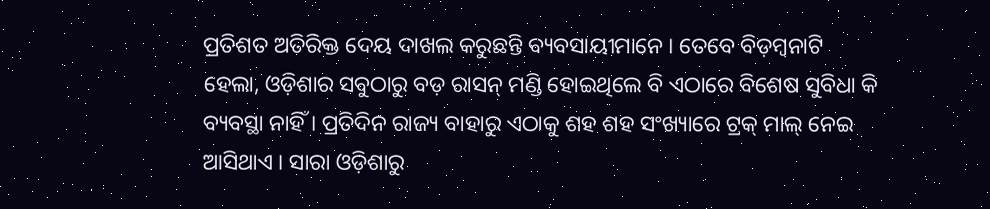ପ୍ରତିଶତ ଅତିରିକ୍ତ ଦେୟ ଦାଖଲ କରୁଛନ୍ତି ବ୍ୟବସାୟୀମାନେ । ତେବେ ବିଡ଼ମ୍ବନାଟି ହେଲା, ଓଡ଼ିଶାର ସବୁଠାରୁ ବଡ଼ ରାସନ୍ ମଣ୍ଡି ହୋଇଥିଲେ ବି ଏଠାରେ ବିଶେଷ ସୁବିଧା କି ବ୍ୟବସ୍ଥା ନାହିଁ । ପ୍ରତିଦିନ ରାଜ୍ୟ ବାହାରୁ ଏଠାକୁ ଶହ ଶହ ସଂଖ୍ୟାରେ ଟ୍ରକ୍ ମାଲ୍ ନେଇ ଆସିଥାଏ । ସାରା ଓଡ଼ିଶାରୁ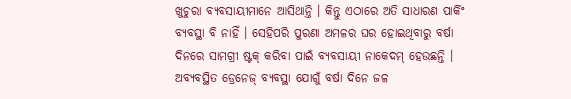ଖୁଚୁରା ବ୍ୟବସାୟୀମାନେ ଆସିଥାନ୍ତି । କିନ୍ତୁ ଏଠାରେ ଅତି ସାଧାରଣ ପାର୍କିଂ ବ୍ୟବସ୍ଥା ବି ନାହିଁ । ସେହିପରି ପୁରଣା ଅମଳର ଘର ହୋଇଥିବାରୁ ବର୍ଷା ଦିନରେ ସାମଗ୍ରୀ ଷ୍ଟକ୍ କରିବା ପାଇଁ ବ୍ୟବସାୟୀ ନାକେଦମ୍ ହେଉଛନ୍ତି । ଅବ୍ୟବସ୍ଥିତ ଡ୍ରେନେଜ୍ ବ୍ୟବସ୍ଥା ଯୋଗୁଁ ବର୍ଷା ଦିନେ ଜଳ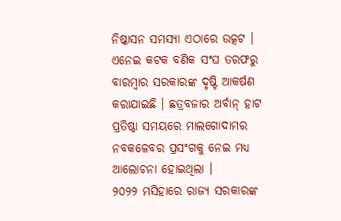ନିଷ୍କାସନ ସମସ୍ୟା ଏଠାରେ ଉତ୍କଟ । ଏନେଇ କଟକ ବଣିକ ସଂଘ ତରଫରୁ ବାରମ୍ବାର ସରକାରଙ୍କ ଦୃଷ୍ଟି ଆକର୍ଷଣ କରାଯାଇଛି । ଛତ୍ରବଜାର ଅର୍ବାନ୍ ହାଟ ପ୍ରତିଷ୍ଠା ସମୟରେ ମାଲଗୋଦାମର ନବକଳେବର ପ୍ରସଂଗକୁ ନେଇ ମଧ୍ୟ ଆଲୋଚନା ହୋଇଥିଲା ।
୨୦୨୨ ମସିହାରେ ରାଜ୍ୟ ସରକାରଙ୍କ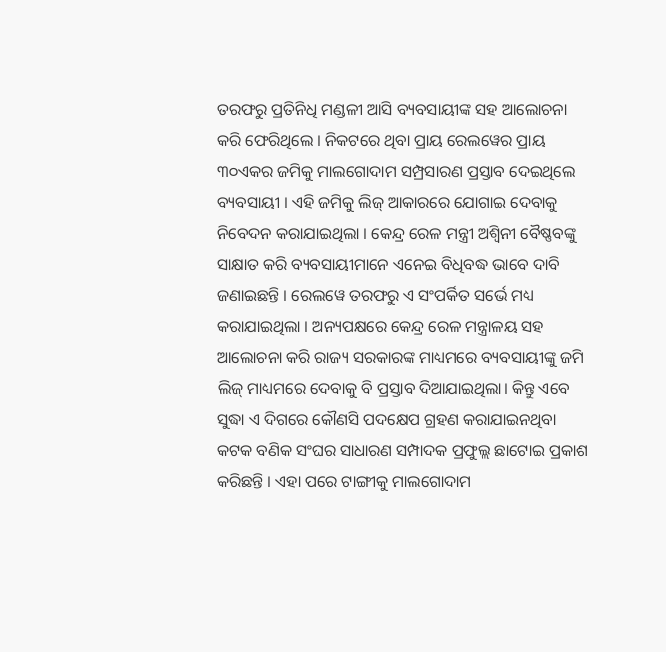ତରଫରୁ ପ୍ରତିନିଧି ମଣ୍ଡଳୀ ଆସି ବ୍ୟବସାୟୀଙ୍କ ସହ ଆଲୋଚନା କରି ଫେରିଥିଲେ । ନିକଟରେ ଥିବା ପ୍ରାୟ ରେଲୱେର ପ୍ରାୟ ୩୦ଏକର ଜମିକୁ ମାଲଗୋଦାମ ସମ୍ପ୍ରସାରଣ ପ୍ରସ୍ତାବ ଦେଇଥିଲେ ବ୍ୟବସାୟୀ । ଏହି ଜମିକୁ ଲିଜ୍ ଆକାରରେ ଯୋଗାଇ ଦେବାକୁ ନିବେଦନ କରାଯାଇଥିଲା । କେନ୍ଦ୍ର ରେଳ ମନ୍ତ୍ରୀ ଅଶ୍ୱିନୀ ବୈଷ୍ଣବଙ୍କୁ ସାକ୍ଷାତ କରି ବ୍ୟବସାୟୀମାନେ ଏନେଇ ବିଧିବଦ୍ଧ ଭାବେ ଦାବି ଜଣାଇଛନ୍ତି । ରେଲୱେ ତରଫରୁ ଏ ସଂପର୍କିତ ସର୍ଭେ ମଧ୍ୟ କରାଯାଇଥିଲା । ଅନ୍ୟପକ୍ଷରେ କେନ୍ଦ୍ର ରେଳ ମନ୍ତ୍ରାଳୟ ସହ ଆଲୋଚନା କରି ରାଜ୍ୟ ସରକାରଙ୍କ ମାଧ୍ୟମରେ ବ୍ୟବସାୟୀଙ୍କୁ ଜମି ଲିଜ୍ ମାଧ୍ୟମରେ ଦେବାକୁ ବି ପ୍ରସ୍ତାବ ଦିଆଯାଇଥିଲା। କିନ୍ତୁ ଏବେ ସୁଦ୍ଧା ଏ ଦିଗରେ କୌଣସି ପଦକ୍ଷେପ ଗ୍ରହଣ କରାଯାଇନଥିବା କଟକ ବଣିକ ସଂଘର ସାଧାରଣ ସମ୍ପାଦକ ପ୍ରଫୁଲ୍ଲ ଛାଟୋଇ ପ୍ରକାଶ କରିଛନ୍ତି । ଏହା ପରେ ଟାଙ୍ଗୀକୁ ମାଲଗୋଦାମ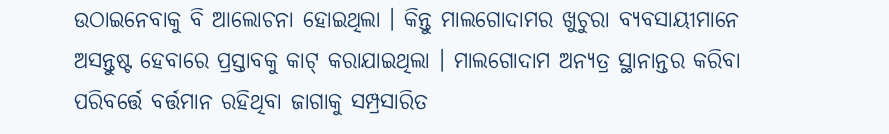ଉଠାଇନେବାକୁ ବି ଆଲୋଚନା ହୋଇଥିଲା । କିନ୍ତୁ ମାଲଗୋଦାମର ଖୁଚୁରା ବ୍ୟବସାୟୀମାନେ ଅସନ୍ତୁଷ୍ଟ ହେବାରେ ପ୍ରସ୍ତାବକୁ କାଟ୍ କରାଯାଇଥିଲା । ମାଲଗୋଦାମ ଅନ୍ୟତ୍ର ସ୍ଥାନାନ୍ତର କରିବା ପରିବର୍ତ୍ତେ ବର୍ତ୍ତମାନ ରହିଥିବା ଜାଗାକୁ ସମ୍ପ୍ରସାରିତ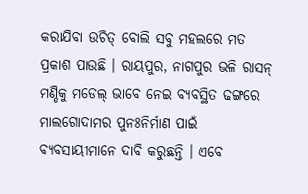କରାଯିବା ଉଚିତ୍ ବୋଲି ସବୁ ମହଲରେ ମତ ପ୍ରକାଶ ପାଉଛି । ରାୟପୁର, ନାଗପୁର ଭଳି ରାସନ୍ ମଣ୍ଡିକୁ ମଡେଲ୍ ଭାବେ ନେଇ ବ୍ୟବସ୍ଥିତ ଢଙ୍ଗରେ ମାଲଗୋଦାମର ପୁନଃନିର୍ମାଣ ପାଇଁ ବ୍ୟବସାୟୀମାନେ ଦାବି କରୁଛନ୍ତି । ଏବେ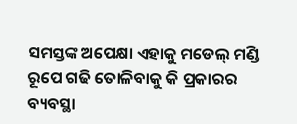ସମସ୍ତଙ୍କ ଅପେକ୍ଷା ଏହାକୁ ମଡେଲ୍ ମଣ୍ଡି ରୂପେ ଗଢି ତୋଳିବାକୁ କି ପ୍ରକାରର ବ୍ୟବସ୍ଥା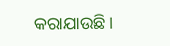କରାଯାଉଛି ।